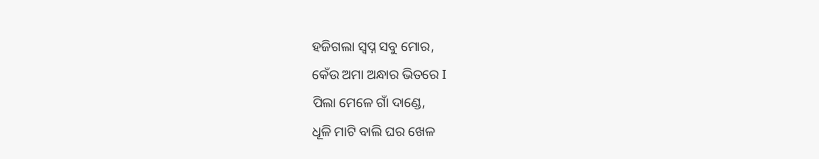ହଜିଗଲା ସ୍ୱପ୍ନ ସବୁ ମୋର,
କେଁଉ ଅମା ଅନ୍ଧାର ଭିତରେ I
ପିଲା ମେଳେ ଗାଁ ଦାଣ୍ଡେ,
ଧୂଳି ମାଟି ବାଲି ଘର ଖେଳ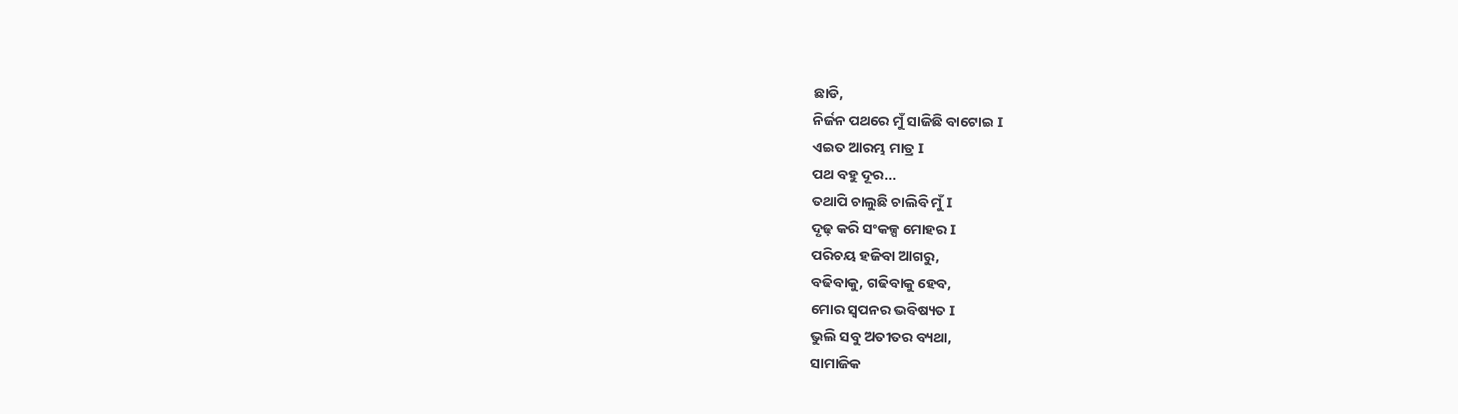ଛାଡି,
ନିର୍ଜନ ପଥରେ ମୁଁ ସାଜିଛି ବାଟୋଇ I
ଏଇତ ଆରମ୍ଭ ମାତ୍ର I
ପଥ ବହୁ ଦୂର...
ତଥାପି ଚାଲୁଛି ଚାଲିବି ମୁଁ I
ଦୃଢ଼ କରି ସଂକଳ୍ପ ମୋହର I
ପରିଚୟ ହଜିବା ଆଗରୁ,
ବଢିବାକୁ, ଗଢିବାକୁ ହେବ,
ମୋର ସ୍ବପନର ଭବିଷ୍ୟତ I
ଭୁଲି ସବୁ ଅତୀତର ବ୍ୟଥା,
ସାମାଜିକ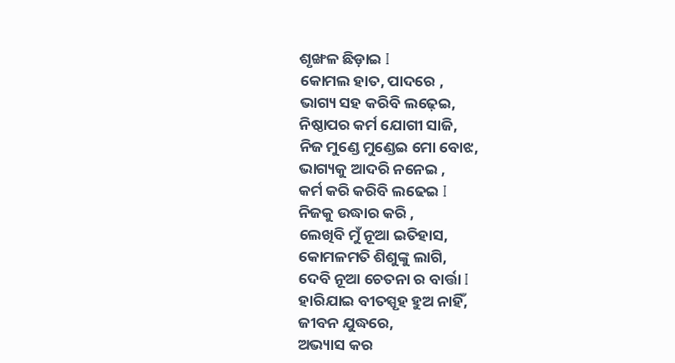ଶୃଙ୍ଖଳ ଛିଡ଼ାଇ I
କୋମଲ ହାତ, ପାଦରେ ,
ଭାଗ୍ୟ ସହ କରିବି ଲଢ଼େଇ,
ନିଷ୍ଠାପର କର୍ମ ଯୋଗୀ ସାଜି,
ନିଜ ମୁଣ୍ଡେ ମୁଣ୍ଡେଇ ମୋ ବୋଝ,
ଭାଗ୍ୟକୁ ଆଦରି ନନେଇ ,
କର୍ମ କରି କରିବି ଲଢେଇ I
ନିଜକୁ ଉଦ୍ଧାର କରି ,
ଲେଖିବି ମୁଁ ନୂଆ ଇତିହାସ,
କୋମଳମତି ଶିଶୁଙ୍କୁ ଲାଗି,
ଦେବି ନୂଆ ଚେତନା ର ବାର୍ତ୍ତା I
ହାରିଯାଇ ବୀତସ୍ପୃହ ହୁଅ ନାହିଁ,
ଜୀବନ ଯୁଦ୍ଧରେ,
ଅଭ୍ୟାସ କର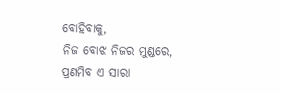ବୋହିବାକୁ,
ନିଜ ବୋଝ ନିଜର ମୁଣ୍ଡରେ,
ପ୍ରଣମିବ ଏ ସାରା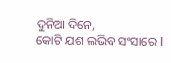ଦୁନିଆ ଦିନେ,
କୋଟି ଯଶ ଲଭିବ ସଂସାରେ I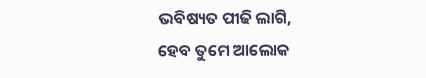ଭବିଷ୍ୟତ ପୀଢି ଲାଗି,
ହେବ ତୁମେ ଆଲୋକ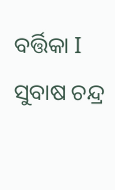ବର୍ତ୍ତିକା I
ସୁବାଷ ଚନ୍ଦ୍ର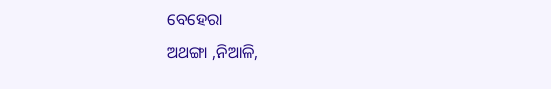ବେହେରା
ଅଥଙ୍ଗା ,ନିଆଳି,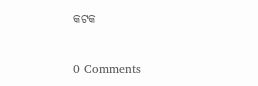କଟକ


0 Comments